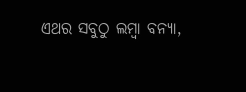ଏଥର ସବୁଠୁ ଲମ୍ବା ବନ୍ୟା,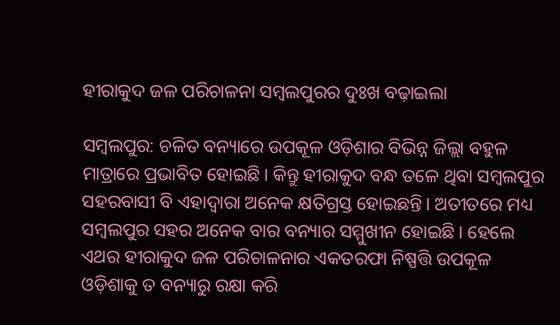ହୀରାକୁଦ ଜଳ ପରିଚାଳନା ସମ୍ବଲପୁରର ଦୁଃଖ ବଢ଼ାଇଲା

ସମ୍ବଲପୁର: ଚଳିତ ବନ୍ୟାରେ ଉପକୂଳ ଓଡ଼ିଶାର ବିଭିନ୍ନ ଜିଲ୍ଲା ବହୁଳ ମାତ୍ରାରେ ପ୍ରଭାବିତ ହୋଇଛି। କିନ୍ତୁ ହୀରାକୁଦ ବନ୍ଧ ତଳେ ଥିବା ସମ୍ବଲପୁର ସହରବାସୀ ବି ଏହାଦ୍ବାରା ଅନେକ କ୍ଷତିଗ୍ରସ୍ତ ହୋଇଛନ୍ତି। ଅତୀତରେ ମଧ୍ୟ ସମ୍ବଲପୁର ସହର ଅନେକ ବାର ବନ୍ୟାର ସମ୍ମୁଖୀନ ହୋଇଛି। ହେଲେ ଏଥର ହୀରାକୁଦ ଜଳ ପରିଚାଳନାର ଏକତରଫା ନିଷ୍ପତ୍ତି ଉପକୂଳ ଓଡ଼ିଶାକୁ ତ ବନ୍ୟାରୁ ରକ୍ଷା କରି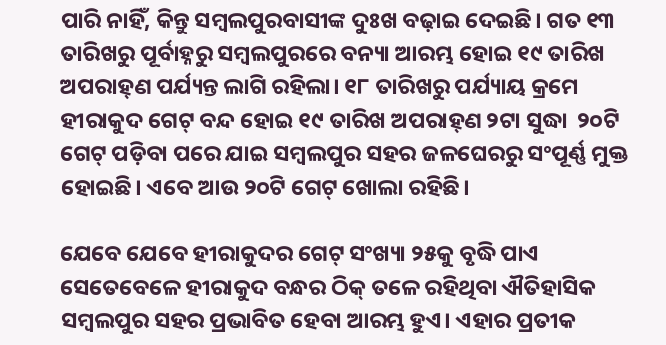ପାରି ନାହିଁ, କିନ୍ତୁ ସମ୍ବଲପୁରବାସୀଙ୍କ ଦୁଃଖ ବଢ଼ାଇ ଦେଇଛି। ଗତ ୧୩ ତାରିଖରୁ ପୂର୍ବାହ୍ନରୁ ସମ୍ବଲପୁରରେ ବନ୍ୟା ଆରମ୍ଭ ହୋଇ ୧୯ ତାରିଖ ଅପରାହ୍‌ଣ ପର୍ଯ୍ୟନ୍ତ ଲାଗି ରହିଲା। ୧୮ ତାରିଖରୁ ପର୍ଯ୍ୟାୟ କ୍ରମେ ହୀରାକୁଦ ଗେଟ୍ ବନ୍ଦ ହୋଇ ୧୯ ତାରିଖ ଅପରାହ୍‌ଣ ୨ଟା ସୁଦ୍ଧା  ୨୦ଟି ଗେଟ୍ ପଡ଼ିବା ପରେ ଯାଇ ସମ୍ବଲପୁର ସହର ଜଳଘେରରୁ ସଂପୂର୍ଣ୍ଣ ମୁକ୍ତ ହୋଇଛି। ଏବେ ଆଉ ୨୦ଟି ଗେଟ୍ ଖୋଲା ରହିଛି।

ଯେବେ ଯେବେ ହୀରାକୁଦର ଗେଟ୍‌ ସଂଖ୍ୟା ୨୫କୁ ବୃଦ୍ଧି ପାଏ ସେତେବେଳେ ହୀରାକୁଦ ବନ୍ଧର ଠିକ୍‌ ତଳେ ରହିଥିବା ଐତିହାସିକ ସମ୍ବଲପୁର ସହର ପ୍ରଭାବିତ ହେବା ଆରମ୍ଭ ହୁଏ। ଏହାର ପ୍ରତୀକ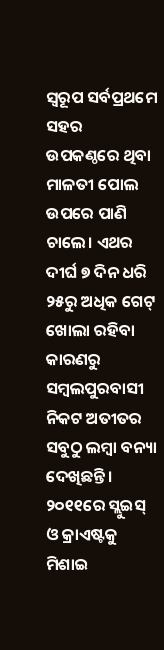ସ୍ବରୂପ ସର୍ବପ୍ରଥମେ ସହର ଉପକଣ୍ଠରେ ଥିବା ମାଳତୀ ପୋଲ ଉପରେ ପାଣି ଚାଲେ। ଏଥର ଦୀର୍ଘ ୭ ଦିନ ଧରି ୨୫ରୁ ଅଧିକ ଗେଟ୍ ଖୋଲା ରହିବା କାରଣରୁ ସମ୍ବଲପୁରବାସୀ ନିକଟ ଅତୀତର ସବୁଠୁ ଲମ୍ବା ବନ୍ୟା ଦେଖିଛନ୍ତି। ୨୦୧୧ରେ ସ୍ଲୁଇସ୍‌ ଓ କ୍ରାଏଷ୍ଟକୁ ମିଶାଇ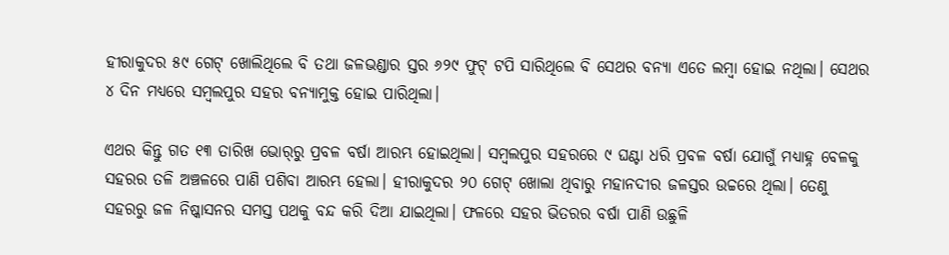ହୀରାକୁଦର ୫୯ ଗେଟ୍‌ ଖୋଲିଥିଲେ ବି ତଥା ଜଳଭଣ୍ଡାର ସ୍ତର ୬୨୯ ଫୁଟ୍‌ ଟପି ସାରିଥିଲେ ବି ସେଥର ବନ୍ୟା ଏତେ ଲମ୍ବା ହୋଇ ନଥିଲା। ସେଥର ୪ ଦିନ ମଧ୍ୟରେ ସମ୍ବଲପୁର ସହର ବନ୍ୟାମୁକ୍ତ ହୋଇ ପାରିଥିଲା।

ଏଥର କିନ୍ତୁ ଗତ ୧୩ ତାରିଖ ଭୋର୍‌ରୁ ପ୍ରବଳ ବର୍ଷା ଆରମ୍ଭ ହୋଇଥିଲା। ସମ୍ବଲପୁର ସହରରେ ୯ ଘଣ୍ଟା ଧରି ପ୍ରବଳ ବର୍ଷା ଯୋଗୁଁ ମଧ୍ୟାହ୍ନ ବେଳକୁ ସହରର ତଳି ଅଞ୍ଚଳରେ ପାଣି ପଶିବା ଆରମ୍ଭ ହେଲା। ହୀରାକୁଦର ୨୦ ଗେଟ୍‌ ଖୋଲା ଥିବାରୁ ମହାନଦୀର ଜଳସ୍ତର ଉଚ୍ଚରେ ଥିଲା। ତେଣୁ ସହରରୁ ଜଳ ନିଷ୍କାସନର ସମସ୍ତ ପଥକୁ ବନ୍ଦ କରି ଦିଆ ଯାଇଥିଲା। ଫଳରେ ସହର ଭିତରର ବର୍ଷା ପାଣି ଉଛୁଳି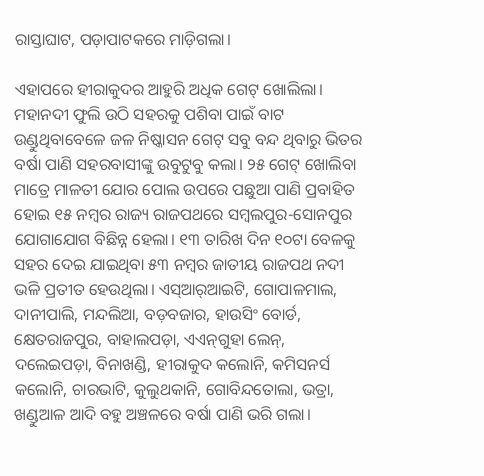ରାସ୍ତାଘାଟ, ପଡ଼ାପାଟକରେ ମାଡ଼ିଗଲା।

ଏହାପରେ ହୀରାକୁଦର ଆହୁରି ଅଧିକ ଗେଟ୍‌ ଖୋଲିଲା। ମହାନଦୀ ଫୁଲି ଉଠି ସହରକୁ ପଶିବା ପାଇଁ ବାଟ ଉଣ୍ଡୁଥିବାବେଳେ ଜଳ ନିଷ୍କାସନ ଗେଟ୍‌ ସବୁ ବନ୍ଦ ଥିବାରୁ ଭିତର ବର୍ଷା ପାଣି ସହରବାସୀଙ୍କୁ ଉବୁଟୁବୁ କଲା। ୨୫ ଗେଟ୍‌ ଖୋଲିବା ମାତ୍ରେ ମାଳତୀ ଯୋର ପୋଲ ଉପରେ ପଛୁଆ ପାଣି ପ୍ରବାହିତ ହୋଇ ୧୫ ନମ୍ବର ରାଜ୍ୟ ରାଜପଥରେ ସମ୍ବଲପୁର-ସୋନପୁର ଯୋଗାଯୋଗ ବିଛିନ୍ନ ହେଲା। ୧୩ ତାରିଖ ଦିନ ୧୦ଟା ବେଳକୁ ସହର ଦେଇ ଯାଇଥିବା ୫୩ ନମ୍ବର ଜାତୀୟ ରାଜପଥ ନଦୀ ଭଳି ପ୍ରତୀତ ହେଉଥିଲା। ଏସ୍‌ଆର୍‌ଆଇଟି, ଗୋପାଳମାଲ, ଦାନୀପାଲି, ମନ୍ଦଲିଆ, ବଡ଼ବଜାର, ହାଉସିଂ ବୋର୍ଡ, କ୍ଷେତରାଜପୁର, ବାହାଲପଡ଼ା, ଏଏନ୍‌ଗୁହା ଲେନ୍‌, ଦଲେଇପଡ଼ା, ବିନାଖଣ୍ଡି, ହୀରାକୁଦ କଲୋନି, କମିସନର୍ସ କଲୋନି, ଚାରଭାଟି, କୁଲୁଥକାନି, ଗୋବିନ୍ଦତୋଲା, ଭତ୍ରା, ଖଣ୍ଡୁଆଳ ଆଦି ବହୁ ଅଞ୍ଚଳରେ ବର୍ଷା ପାଣି ଭରି ଗଲା।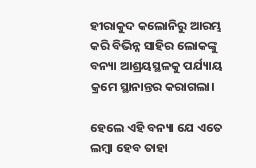ହୀରାକୁଦ କଲୋନିରୁ ଆରମ୍ଭ କରି ବିଭିନ୍ନ ସାହିର ଲୋକଙ୍କୁ ବନ୍ୟା ଆଶ୍ରୟସ୍ଥଳକୁ ପର୍ଯ୍ୟାୟ କ୍ରମେ ସ୍ଥାନାନ୍ତର କରାଗଲା।

ହେଲେ ଏହି ବନ୍ୟା ଯେ ଏତେ ଲମ୍ବା ହେବ ତାହା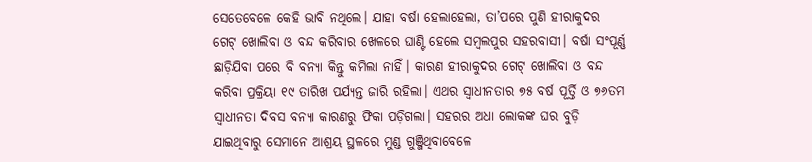ସେତେବେଳେ କେହି ଭାବି ନଥିଲେ। ଯାହା ବର୍ଷା ହେଲାହେଲା, ତା’ପରେ ପୁଣି ହୀରାକୁଦର ଗେଟ୍‌ ଖୋଲିବା ଓ ବନ୍ଦ କରିବାର ଖେଳରେ ଘାଣ୍ଟି‌ ହେଲେ ସମ୍ବଲପୁର ସହରବାସୀ। ବର୍ଷା ସଂପୂର୍ଣ୍ଣ ଛାଡ଼ିଯିବା ପରେ ବି ବନ୍ୟା କିନ୍ତୁ କମିଲା ନାହିଁ। କାରଣ ହୀରାକୁଦର ଗେଟ୍‌ ଖୋଲିବା ଓ ବନ୍ଦ କରିବା ପ୍ରକ୍ରିୟା ୧୯ ତାରିଖ ପର୍ଯ୍ୟନ୍ତ ଜାରି ରହିଲା। ଏଥର ସ୍ବାଧୀନତାର ୭୫ ବର୍ଷ ପୂର୍ତ୍ତି ଓ ୭୬ତମ ସ୍ବାଧୀନତା ଦିବସ ବନ୍ୟା କାରଣରୁ ଫିକା ପଡ଼ିଗଲା। ସହରର ଅଧା ଲୋକଙ୍କ ଘର ବୁଡ଼ି ଯାଇଥିବାରୁ ସେମାନେ ଆଶ୍ରୟ ସ୍ଥଳରେ ମୁଣ୍ଡ ଗୁଞ୍ଜିଥିବାବେଳେ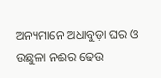ଅନ୍ୟମାନେ ଅଧାବୁଡ଼ା ଘର ଓ ଉଛୁଳା ନଈର ଢେଉ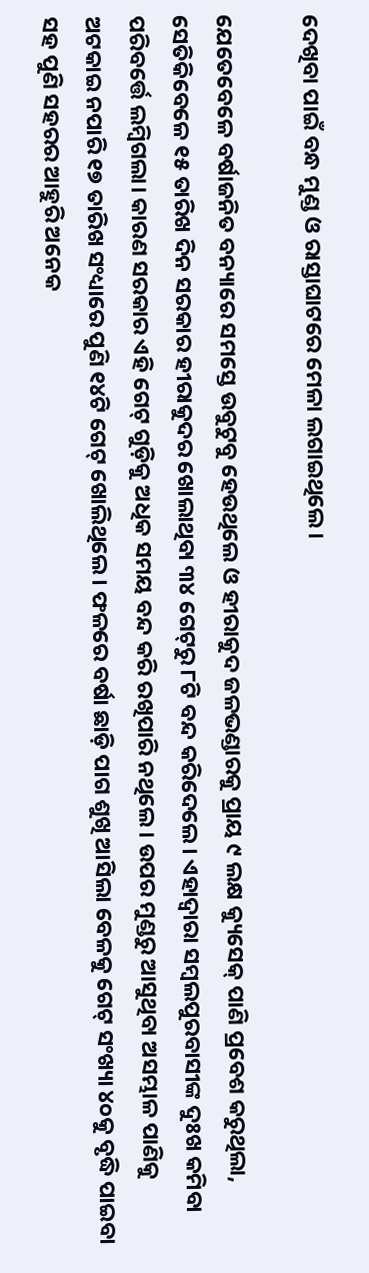ଦେଖିବା ପାଇଁ ବନ୍ଧ ମୁଣ୍ଡ ଓ ରାସ୍ତାଘାଟରେ ମେଳା ଲଗାଇଥିଲେ।

ଯେତେବେଳେ ବର୍ଷାଜନିତ ବନ୍ୟାରେ ସମସ୍ତେ ଉବୁଟୁବୁ ହେଉଥିଲେ ଓ ହୀରାକୁଦ ଜଳଭଣ୍ଡାରକୁ ପ୍ରାୟ ୯ ଲକ୍ଷ କ୍ୟୁସେକ୍ ପାଣି ପ୍ରବେଶ କରୁଥିଲା, ସେତିକିବେଳେ ୧୫ ତାରିଖ ଦିନ ସରକାର ହୀରାକୁଦର ଖୋଲାଥିବା ୩୪ ଗେଟ୍‌ରୁ ୮ଟି ବନ୍ଦ କରିଦେଲେ। ଏହାଦ୍ବାରା ସମ୍ବଲପୁରବାସୀଙ୍କ ଦୁଃଖ କମିବା ପରିବର୍ତ୍ତେ ଲମ୍ବିଗଲା। କାରଣ ସରକାର ଏହି ଗେଟ୍‌ ଗୁଡ଼ିକୁ ଅଧିକ ସମୟ ବନ୍ଦ କରି ରଖିପାରି ନଥିଲେ। ଉପର ମୁଣ୍ଡରୁ ଆସୁଥିବା ଅସମ୍ଭାଳ ପାଣିକୁ ଅଟକାଇ ନପାରି ୧୭ ତାରିଖ ସଂଧ୍ୟାରେ ପୁଣି ୧୪ଟି ଗେଟ୍‌ ଖୋଲିଥିଲେ। ଫଳରେ ବର୍ଷା ଛାଡ଼ି ପାଗ ଶୁଖି ଆସିଲା ବେଳକୁ ଗେଟ୍‌ ସଂଖ୍ୟା ୪୦କୁ ବୃଦ୍ଧି ପାଇବା ସହ ପୁଣି ସହରର ଆହୁରି ଅନେକ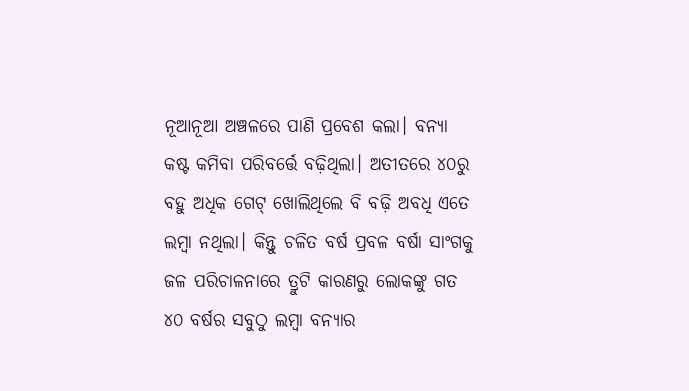ନୂଆନୂଆ ଅଞ୍ଚଳରେ ପାଣି ପ୍ରବେଶ କଲା। ବନ୍ୟା କଷ୍ଟ କମିବା ପରିବର୍ତ୍ତେ ବଢ଼ିଥିଲା। ଅତୀତରେ ୪୦ରୁ ବହୁ ଅଧିକ ଗେଟ୍ ଖୋଲିଥିଲେ ବି ବଢ଼ି ଅବଧି ଏତେ ଲମ୍ବା ନଥିଲା। କିନ୍ତୁ ଚଳିତ ବର୍ଷ ପ୍ରବଳ ବର୍ଷା ସାଂଗକୁ ଜଳ ପରିଚାଳନାରେ ତ୍ରୁଟି କାରଣରୁ ଲୋକଙ୍କୁ ଗତ ୪୦ ବର୍ଷର ସବୁଠୁ ଲମ୍ବା ବନ୍ୟାର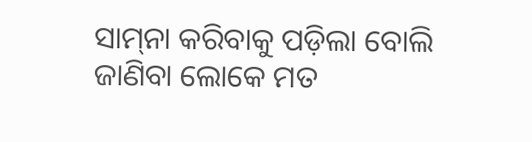ସାମ୍‌ନା କରିବାକୁ ପଡ଼ିଲା ବୋଲି ଜାଣିବା ଲୋକେ ମତ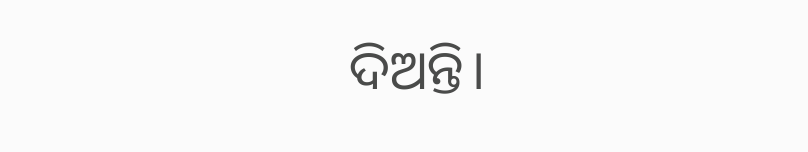ଦିଅନ୍ତି।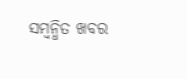ସମ୍ବନ୍ଧିତ ଖବର